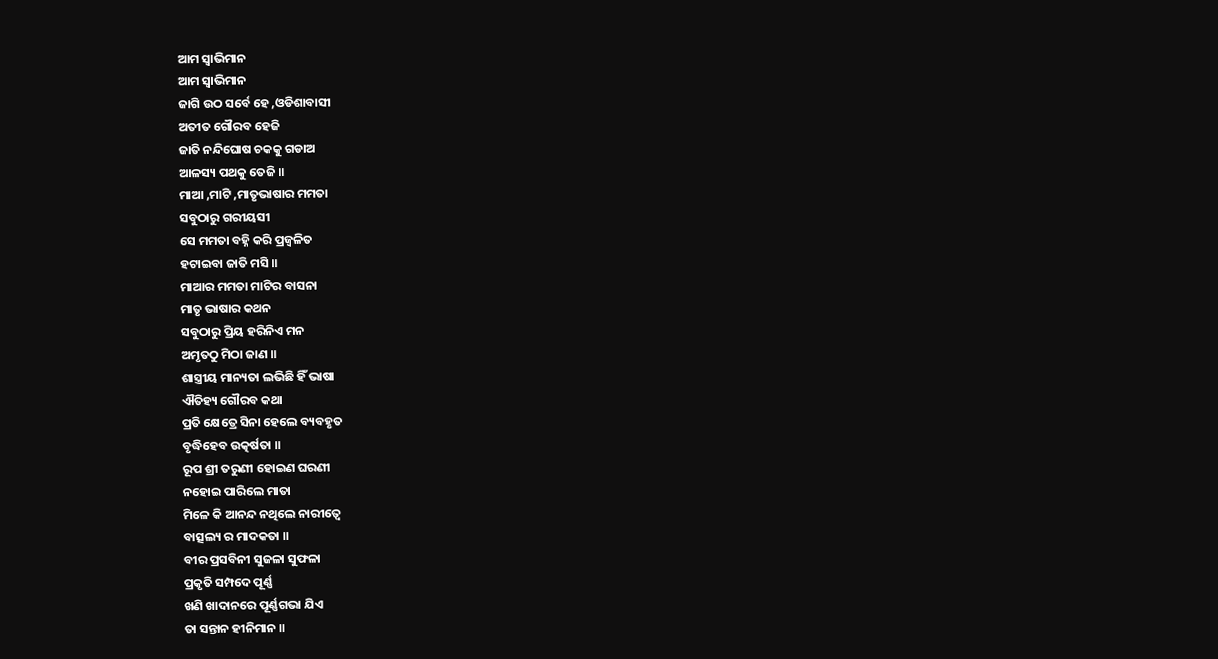ଆମ ସ୍ୱାଭିମାନ
ଆମ ସ୍ୱାଭିମାନ
ଜାଗି ଉଠ ସର୍ବେ ହେ ,ଓଡିଶାବାସୀ
ଅତୀତ ଗୌରବ ହେଜି
ଜାତି ନନ୍ଦିଘୋଷ ଚକକୁ ଗଡାଅ
ଆଳସ୍ୟ ପଥକୁ ତେଜି ॥
ମାଆ ,ମାଟି ,ମାତୃଭାଷାର ମମତା
ସବୁଠାରୁ ଗରୀୟସୀ
ସେ ମମତା ବହ୍ନି କରି ପ୍ରଜ୍ଵଳିତ
ହଟାଇବା ଜାତି ମସି ॥
ମାଆର ମମତା ମାଟିର ବାସନା
ମାତୃ ଭାଷାର କଥନ
ସବୁଠାରୁ ପ୍ରିୟ ହରିନିଏ ମନ
ଅମୃତଠୁ ମିଠା ଜାଣ ॥
ଶାସ୍ତ୍ରୀୟ ମାନ୍ୟତା ଲଭିଛି ହିଁ ଭାଷା
ଐତିହ୍ୟ ଗୌରବ କଥା
ପ୍ରତି କ୍ଷେତ୍ରେ ସିନା ହେଲେ ବ୍ୟବହୃତ
ବୃଦ୍ଧିହେବ ଉତ୍କର୍ଷତା ॥
ରୂପ ଶ୍ରୀ ତରୁଣୀ ହୋଇଣ ଘରଣୀ
ନହୋଇ ପାରିଲେ ମାତା
ମିଳେ କି ଆନନ୍ଦ ନଥିଲେ ନାରୀତ୍ଵେ
ବାତ୍ସଲ୍ୟ ର ମାଦକତା ॥
ବୀର ପ୍ରସବିନୀ ସୁଜଳା ସୁଫଳା
ପ୍ରକୃତି ସମ୍ପଦେ ପୂର୍ଣ୍ଣ
ଖଣି ଖାଦାନରେ ପୂର୍ଣ୍ଣଗଭା ଯିଏ
ତା ସନ୍ତାନ ହୀନିମାନ ॥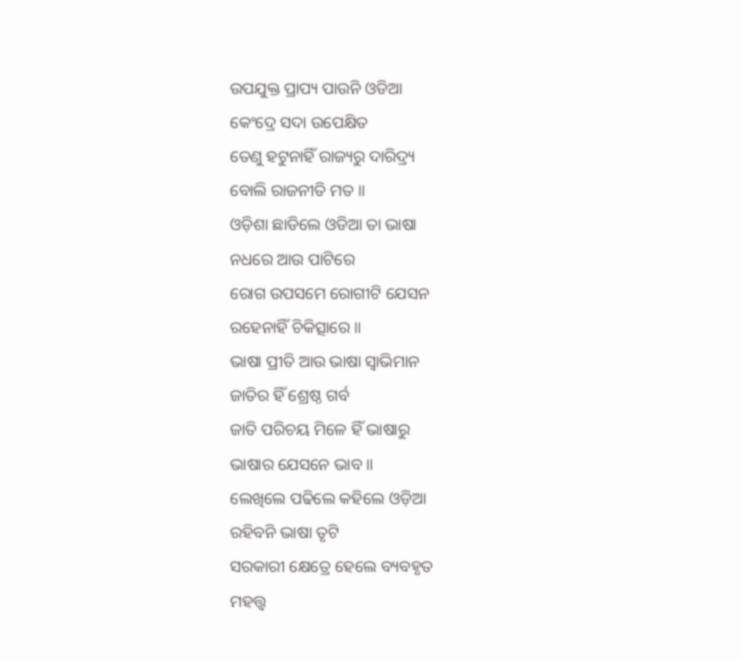ଉପଯୁକ୍ତ ପ୍ରାପ୍ୟ ପାଉନି ଓଡିଆ
କେଂଦ୍ରେ ସଦା ଉପେକ୍ଷିତ
ତେଣୁ ହଟୁନାହିଁ ରାଜ୍ୟରୁ ଦାରିଦ୍ର୍ୟ
ବୋଲି ରାଜନୀତି ମତ ॥
ଓଡ଼ିଶା ଛାଡିଲେ ଓଡିଆ ତା ଭାଷା
ନଧରେ ଆଉ ପାଟିରେ
ରୋଗ ଉପସମେ ରୋଗୀଟି ଯେସନ
ରହେନାହିଁ ଚିକିତ୍ସାରେ ॥
ଭାଷା ପ୍ରୀତି ଆଉ ଭାଷା ସ୍ୱାଭିମାନ
ଜାତିର ହିଁ ଶ୍ରେଷ୍ଠ ଗର୍ବ
ଜାତି ପରିଚୟ ମିଳେ ହିଁ ଭାଷାରୁ
ଭାଷାର ଯେସନେ ଭାବ ॥
ଲେଖିଲେ ପଢିଲେ କହିଲେ ଓଡ଼ିଆ
ରହିବନି ଭାଷା ତୃଟି
ସରକାରୀ କ୍ଷେତ୍ରେ ହେଲେ ବ୍ୟବହୃତ
ମହତ୍ତ୍ୱ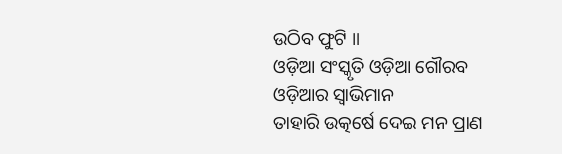ଉଠିବ ଫୁଟି ॥
ଓଡ଼ିଆ ସଂସ୍କୃତି ଓଡ଼ିଆ ଗୌରବ
ଓଡ଼ିଆର ସ୍ୱାଭିମାନ
ତାହାରି ଉତ୍କର୍ଷେ ଦେଇ ମନ ପ୍ରାଣ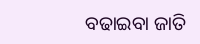ବଢାଇବା ଜାତି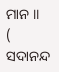ମାନ ॥
( ସଦାନନ୍ଦ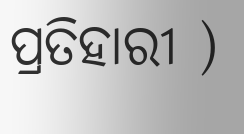ପ୍ରତିହାରୀ )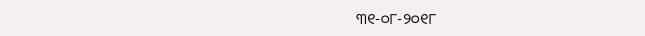୩୧-୦୮-୨୦୧୮